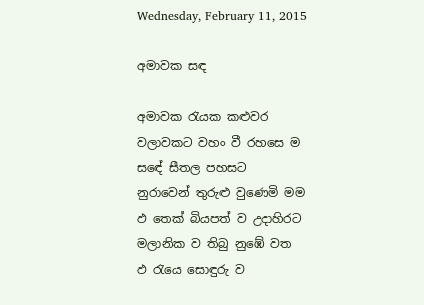Wednesday, February 11, 2015

අමාවක සඳ

අමාවක රැයක කළුවර
වලාවකට වහං වී රහසෙ ම
සඳේ සීතල පහසට
නුරාවෙන් තුරුළු වුණෙමි මම
ඵ තෙක් බියපත් ව උදාහිරට
මලානික ව තිබු නුඹේ වත
ඵ රැයෙ සොඳුරු ව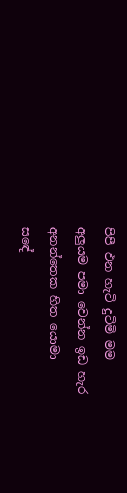පිපී ඵන හැටි දුටිමි මම
අලුයම පමා වෙන්න ඉඩ හැර
අනන්තෙක හිත යොමා
සඳේ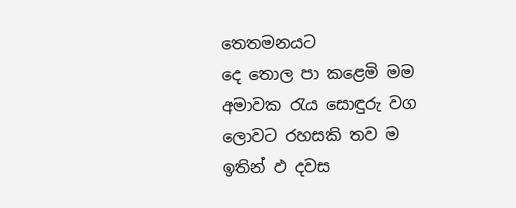තෙතමනයට
දෙ තොල පා කළෙමි මම
අමාවක රැය සොඳුරු වග
ලොවට රහසකි තව ම
ඉතින් ඵ දවස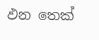ඵන ‍තෙක්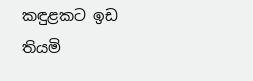කඳුළකට ඉඩ තියමි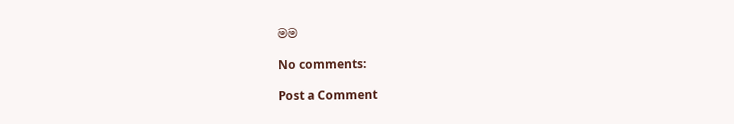මම

No comments:

Post a Comment